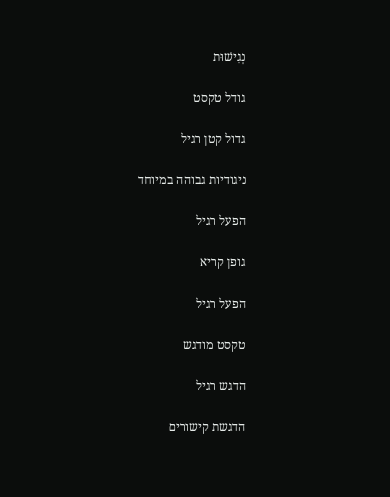נְגִישׁוּת

גודל טקסט

גדול קטן רגיל

ניגודיות גבוהה במיוחד

הפעל רגיל

גופן קריא

הפעל רגיל

טקסט מודגש

הדגש רגיל

הדגשת קישורים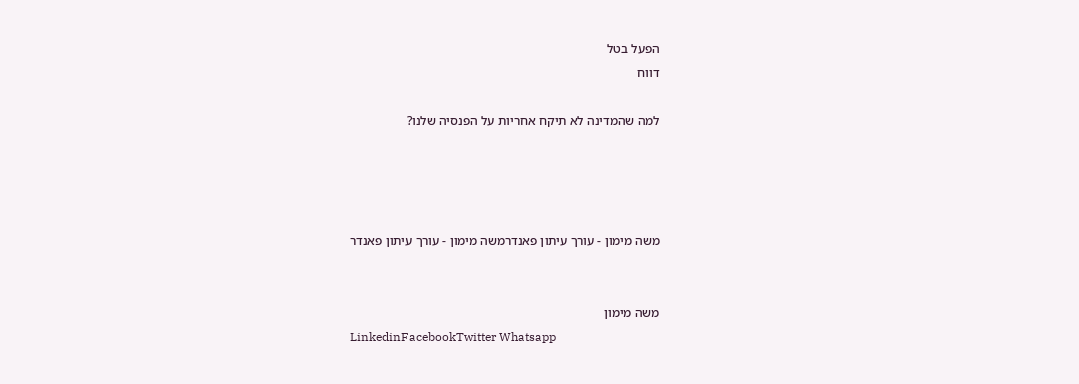הפעל בטל
דווח

למה שהמדינה לא תיקח אחריות על הפנסיה שלנו?




משה מימון - עורך עיתון פאנדרמשה מימון - עורך עיתון פאנדר


משה מימון
LinkedinFacebookTwitter Whatsapp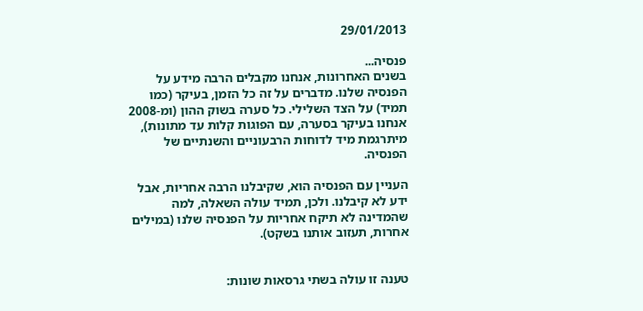29/01/2013

פנסיה...
בשנים האחרונות, אנחנו מקבלים הרבה מידע על הפנסיה שלנו. מדברים על זה כל הזמן, בעיקר (כמו תמיד) על הצד השלילי. כל סערה בשוק ההון (ומ-2008 אנחנו בעיקר בסערה, עם הפוגות קלות עד מתונות), מיתרגמת מיד לדוחות הרבעוניים והשנתיים של הפנסיה.

העניין עם הפנסיה הוא, שקיבלנו הרבה אחריות, אבל ידע לא קיבלנו. ולכן, תמיד עולה השאלה, למה שהמדינה לא תיקח אחריות על הפנסיה שלנו (במילים אחרות, תעזוב אותנו בשקט).


טענה זו עולה בשתי גרסאות שונות: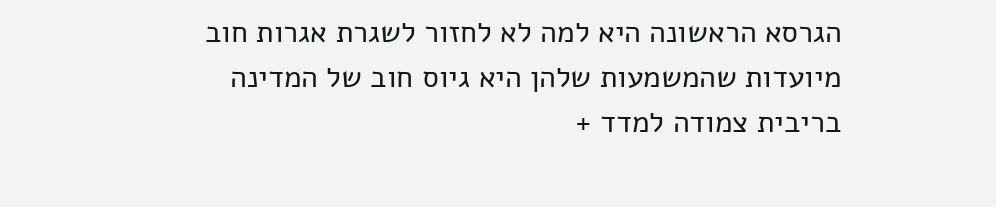הגרסא הראשונה היא למה לא לחזור לשגרת אגרות חוב מיועדות שהמשמעות שלהן היא גיוס חוב של המדינה בריבית צמודה למדד +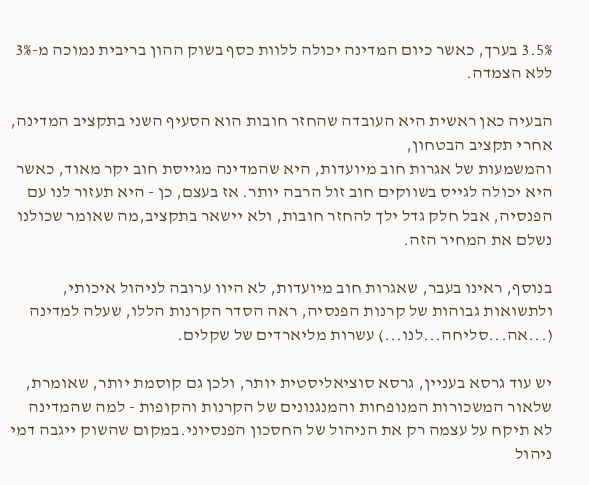3.5% בערך, כאשר כיום המדינה יכולה ללוות כסף בשוק ההון בריבית נמוכה מ-3% ללא הצמדה.

הבעיה כאן ראשית היא העובדה שהחזר חובות הוא הסעיף השני בתקציב המדינה, אחרי תקציב הבטחון,
והמשמעות של אגרות חוב מיועדות, היא שהמדינה מגייסת חוב יקר מאוד, כאשר היא יכולה לגייס בשווקים חוב זול הרבה יותר. אז בעצם, כן - היא תעזור לנו עם הפנסיה, אבל חלק גדל ילך להחזר חובות, ולא יישאר בתקציב,מה שאומר שכולנו נשלם את המחיר הזה.

בנוסף, ראינו בעבר, שאגרות חוב מיועדות, לא היוו ערובה לניהול איכותי, ולתשואות גבוהות של קרנות הפנסיה, ראה הסדר הקרנות הללו, שעלה למדינה (...אה...סליחה...לנו...) עשרות מליארדים של שקלים.

יש עוד גרסא בעניין, גרסא סוציאליסטית יותר, ולכן גם קוסמת יותר, שאומרת, שלאור המשכורות המנופחות והמנגנונים של הקרנות והקופות - למה שהמדינה לא תיקח על עצמה רק את הניהול של החסכון הפנסיוני.במקום שהשוק ייגבה דמי ניהול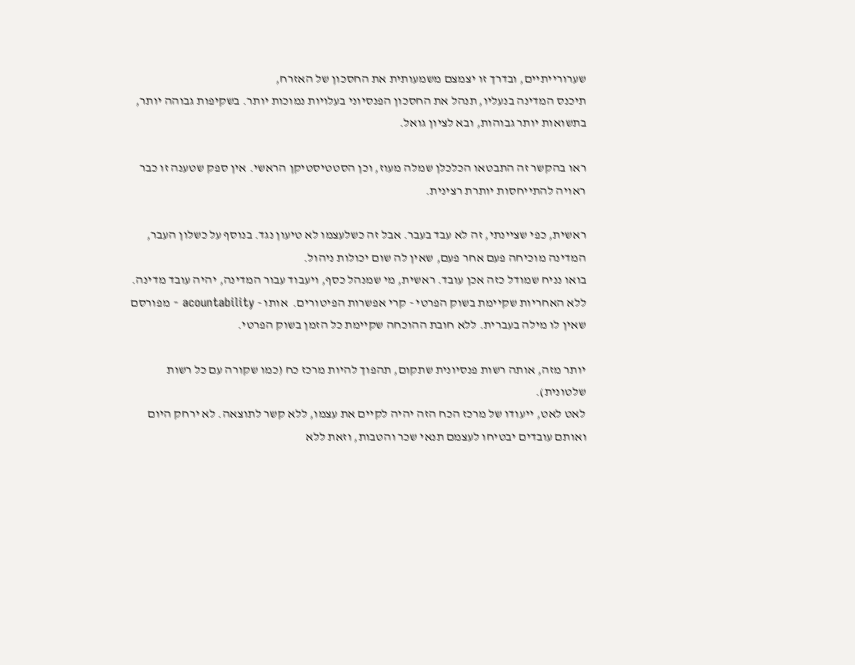שערורייתיים, ובדרך זו יצמצם משמעותית את החסכון של האזרח,
תיכנס המדינה בנעליו, תנהל את החסכון הפנסיוני בעלויות נמוכות יותר. בשקיפות גבוהה יותר, בתשואות יותר גבוהות, ובא לציון גואל.

ראו בהקשר זה התבטאו הכלכלן שמלה מעוז, וכן הסטטיסטיקן הראשי. אין ספק שטענה זו כבר ראויה להתייחסות יותרת רצינית.

ראשית, כפי שציינתי, זה לא עבד בעבר. אבל זה כשלעצמו לא טיעון נגד. בנוסף על כשלון העבר, המדינה מוכיחה פעם אחר פעם, שאין לה שום יכולות ניהול.
בואו נניח שמודל כזה אכן עובד. ראשית, מי שמנהל כסף, ויעבוד עבור המדינה, יהיה עובד מדינה. ללא האחריות שקיימת בשוק הפרטי - קרי אפשרות הפיטורים.  אותו - acountability - מפורסם שאין לו מילה בעברית. ללא חובת ההוכחה שקיימת כל הזמן בשוק הפרטי.

יותר מזה, אותה רשות פנסיונית שתקום, תהפוך להיות מרכז כח (כמו שקורה עם כל רשות שלטונית).
לאט לאט, ייעודו של מרכז הכח הזה יהיה לקיים את עצמו, ללא קשר לתוצאה. לא ירחק היום ואותם עובדים יבטיחו לעצמם תנאי שכר והטבות, וזאת ללא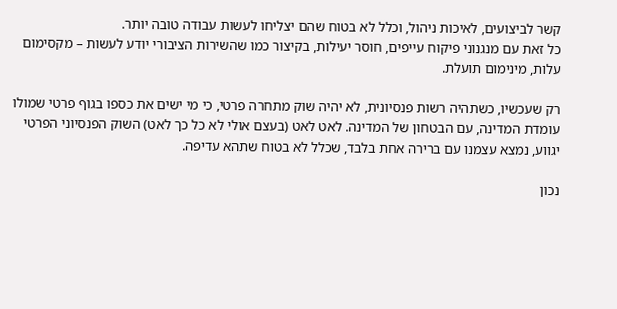קשר לביצועים, לאיכות ניהול, וכלל לא בטוח שהם יצליחו לעשות עבודה טובה יותר.
כל זאת עם מנגנוני פיקוח עייפים, חוסר יעילות, בקיצור כמו שהשירות הציבורי יודע לעשות – מקסימום עלות, מינימום תועלת.

רק שעכשיו, כשתהיה רשות פנסיונית, לא יהיה שוק מתחרה פרטי, כי מי ישים את כספו בגוף פרטי שמולו עומדת המדינה, עם הבטחון של המדינה. לאט לאט (בעצם אולי לא כל כך לאט) השוק הפנסיוני הפרטי יגווע, נמצא עצמנו עם ברירה אחת בלבד, שכלל לא בטוח שתהא עדיפה.

נכון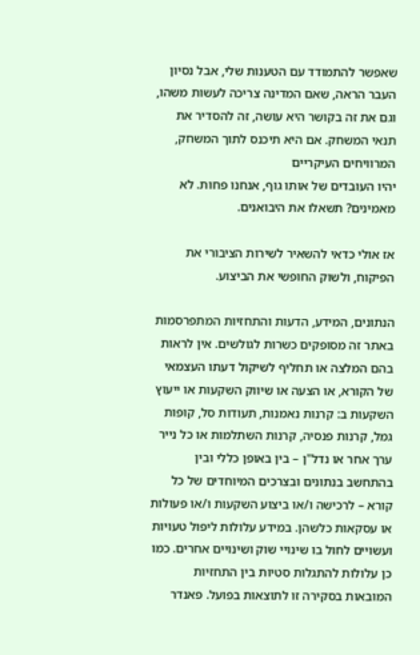שאפשר להתמודד עם הטענות שלי, אבל נסיון העבר הראה, שאם המדינה צריכה לעשות משהו, וגם את זה בקושר היא עושה, זה להסדיר את תנאי המשחק. אם היא תיכנס לתוך המשחק, המרוויחים העיקריים
יהיו העובדים של אותו גוף, אנחנו פחות. לא מאמינים? תשאלו את היבואנים.

אז אולי כדאי להשאיר לשירות הציבורי את הפיקוח, ולשוק החופשי את הביצוע.

הנתונים, המידע, הדעות והתחזיות המתפרסמות באתר זה מסופקים כשרות לגולשים. אין לראות בהם המלצה או תחליף לשיקול דעתו העצמאי של הקורא, או הצעה או שיווק השקעות או ייעוץ השקעות ב: קרנות נאמנות, תעודות סל, קופות גמל, קרנות פנסיה, קרנות השתלמות או כל נייר ערך אחר או נדל"ן – בין באופן כללי ובין בהתחשב בנתונים ובצרכים המיוחדים של כל קורא – לרכישה ו/או ביצוע השקעות ו/או פעולות או עסקאות כלשהן. במידע עלולות ליפול טעויות ועשויים לחול בו שינויי שוק ושינויים אחרים. כמו כן עלולות להתגלות סטיות בין התחזיות המובאות בסקירה זו לתוצאות בפועל. פאנדר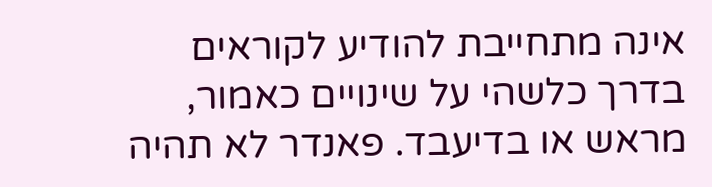אינה מתחייבת להודיע לקוראים בדרך כלשהי על שינויים כאמור, מראש או בדיעבד. פאנדר לא תהיה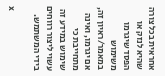אחראית בכל צורה שהיא לנזק או הפסד שיגרמו משימוש במאמר/ראיון זה, אם יגרמו, ואינה מתחייבת כי שימוש במידע זה עשוי ליצור רווחים בידי המשתמש.

x